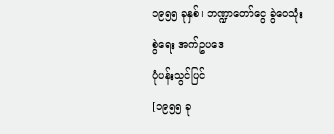၁၉၅၅ ခုနှစ်၊ ဘဏ္ဍာတော်ငွေ ခွဲဝေသုံးစွဲရေး အက်ဥပဒေ
ပုံပန်းသွင်ပြင်
[၁၉၅၅ ခု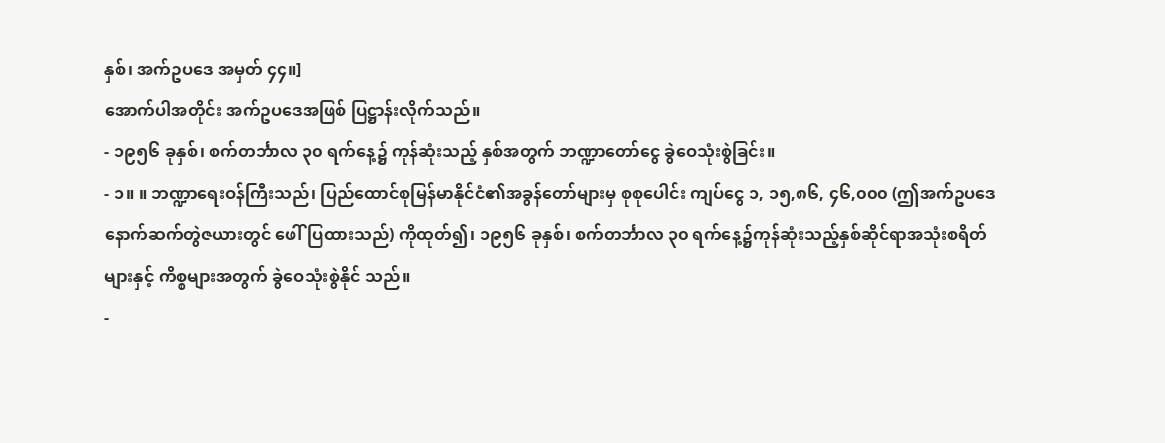နှစ်၊ အက်ဥပဒေ အမှတ် ၄၄။]
အောက်ပါအတိုင်း အက်ဥပဒေအဖြစ် ပြဋ္ဌာန်းလိုက်သည်။
- ၁၉၅၆ ခုနှစ်၊ စက်တင်္ဘာလ ၃၀ ရက်နေ့၌ ကုန်ဆုံးသည့် နှစ်အတွက် ဘဏ္ဍာတော်ငွေ ခွဲဝေသုံးစွဲခြင်း။
- ၁။ ။ ဘဏ္ဍာရေးဝန်ကြီးသည်၊ ပြည်ထောင်စုမြန်မာနိုင်ငံ၏အခွန်တော်များမှ စုစုပေါင်း ကျပ်ငွေ ၁, ၁၅,၈၆, ၄၆,၀၀၀ (ဤအက်ဥပဒေနောက်ဆက်တွဲဇယားတွင် ဖေါ်ပြထားသည်) ကိုထုတ်၍၊ ၁၉၅၆ ခုနှစ်၊ စက်တင်္ဘာလ ၃၀ ရက်နေ့၌ကုန်ဆုံးသည့်နှစ်ဆိုင်ရာအသုံးစရိတ်များနှင့် ကိစ္စများအတွက် ခွဲဝေသုံးစွဲနိုင် သည်။
-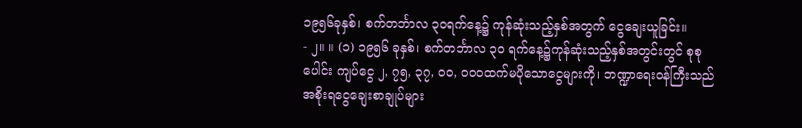၁၉၅၆ခုနှစ်၊ စက်တင်္ဘာလ ၃၀ရက်နေ့၌ ကုန်ဆုံးသည့်နှစ်အတွက် ငွေချေးယူခြင်း။
- ၂။ ။ (၁) ၁၉၅၆ ခုနှစ်၊ စက်တင်္ဘာလ ၃၀ ရက်နေ့၌ကုန်ဆုံးသည့်နှစ်အတွင်းတွင် စုစုပေါင်း ကျပ်ငွေ ၂, ၇၅, ၃၇, ၀၀, ၀၀၀ထက်မပိုသောငွေများကို၊ ဘဏ္ဍာရေးဝန်ကြီးသည် အစိုးရငွေချေးစာချုပ်များ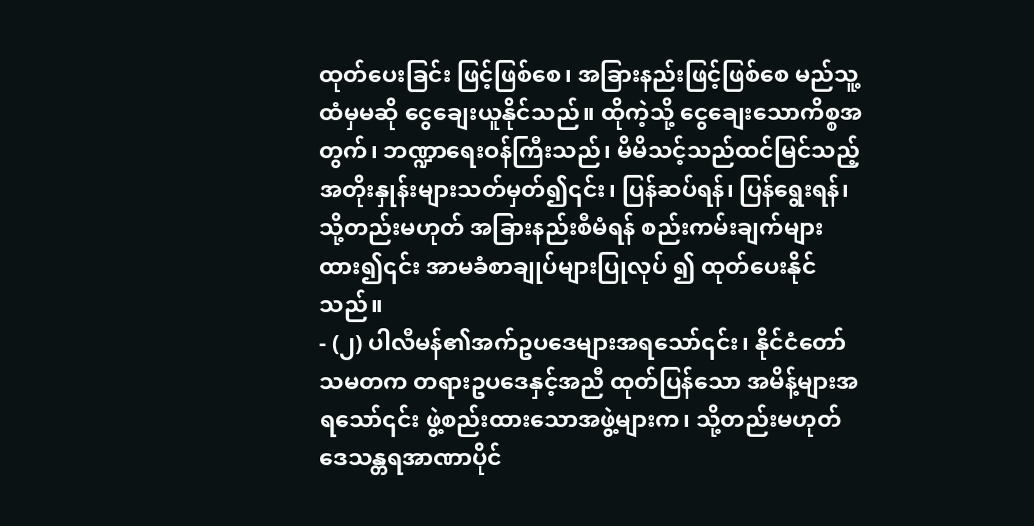ထုတ်ပေးခြင်း ဖြင့်ဖြစ်စေ၊ အခြားနည်းဖြင့်ဖြစ်စေ မည်သူ့ထံမှမဆို ငွေချေးယူနိုင်သည်။ ထိုကဲ့သို့ ငွေချေးသောကိစ္စအ တွက်၊ ဘဏ္ဍာရေးဝန်ကြီးသည်၊ မိမိသင့်သည်ထင်မြင်သည့် အတိုးနှုန်းများသတ်မှတ်၍၎င်း၊ ပြန်ဆပ်ရန်၊ ပြန်ရွေးရန်၊ သို့တည်းမဟုတ် အခြားနည်းစီမံရန် စည်းကမ်းချက်များထား၍၎င်း အာမခံစာချုပ်များပြုလုပ် ၍ ထုတ်ပေးနိုင်သည်။
- (၂) ပါလီမန်၏အက်ဥပဒေများအရသော်၎င်း၊ နိုင်ငံတော်သမတက တရားဥပဒေနှင့်အညီ ထုတ်ပြန်သော အမိန့်များအရသော်၎င်း ဖွဲ့စည်းထားသောအဖွဲ့များက၊ သို့တည်းမဟုတ် ဒေသန္တရအာဏာပိုင်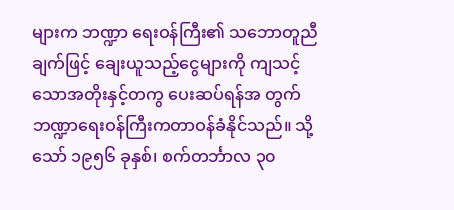များက ဘဏ္ဍာ ရေးဝန်ကြီး၏ သဘောတူညီချက်ဖြင့် ချေးယူသည့်ငွေများကို ကျသင့်သောအတိုးနှင့်တကွ ပေးဆပ်ရန်အ တွက် ဘဏ္ဍာရေးဝန်ကြီးကတာဝန်ခံနိုင်သည်။ သို့သော် ၁၉၅၆ ခုနှစ်၊ စက်တင်္ဘာလ ၃၀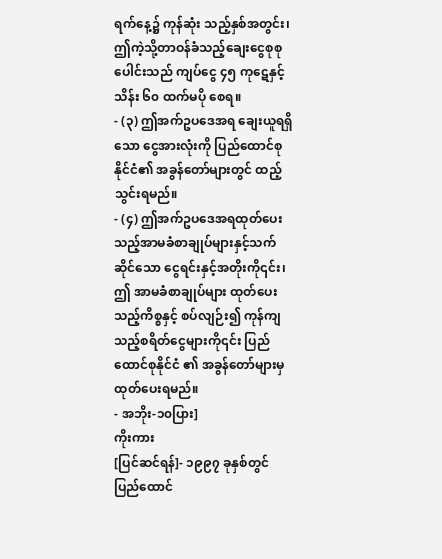ရက်နေ့၌ ကုန်ဆုံး သည့်နှစ်အတွင်း၊ ဤကဲ့သို့တာဝန်ခံသည့်ချေးငွေစုစုပေါင်းသည် ကျပ်ငွေ ၄၅ ကုဋေနှင့် သိန်း ၆၀ ထက်မပို စေရ။
- (၃) ဤအက်ဥပဒေအရ ချေးယူရရှိသော ငွေအားလုံးကို ပြည်ထောင်စုနိုင်ငံ၏ အခွန်တော်များတွင် ထည့်သွင်းရမည်။
- (၄) ဤအက်ဥပဒေအရထုတ်ပေးသည့်အာမခံစာချုပ်များနှင့်သက်ဆိုင်သော ငွေရင်းနှင့်အတိုးကို၎င်း၊ ဤ အာမခံစာချုပ်များ ထုတ်ပေးသည့်ကိစ္စနှင့် စပ်လျဉ်း၍ ကုန်ကျသည့်စရိတ်ငွေများကို၎င်း ပြည်ထောင်စုနိုင်ငံ ၏ အခွန်တော်များမှ ထုတ်ပေးရမည်။
- အဘိုး-၁၀ပြား]
ကိုးကား
[ပြင်ဆင်ရန်]- ၁၉၉၇ ခုနှစ်တွင် ပြည်ထောင်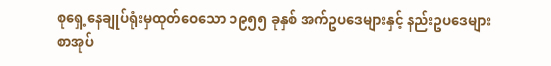စုရှေ့နေချုပ်ရုံးမှထုတ်ဝေသော ၁၉၅၅ ခုနှစ် အက်ဥပဒေများနှင့် နည်းဥပဒေများစာအုပ်